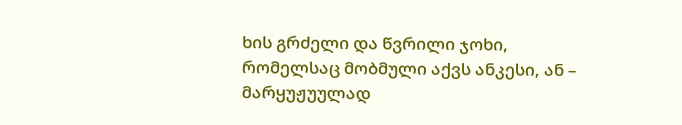ხის გრძელი და წვრილი ჯოხი, რომელსაც მობმული აქვს ანკესი, ან – მარყუჟუულად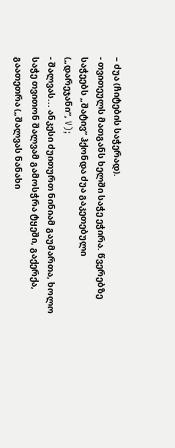– ძუა (ჩიტების საჭერად).
- თვითეულს მათგანს ხელში საჭე ეჭირა. წვერებზე საჭეებს „შატივ“ ჰქონდა ძუა გაკეთებული („დარეჯანი“, V);
- შალვას... ანკესი ძუითურთ ნინიამ გაუმართა, ხოლო საჭე თვითონ შალვამ გამოსჭრა ტყეში, გაქერქა, გაათეთრა („შალვას ნანახი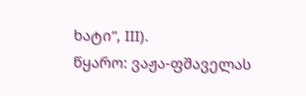ხატი“, III).
წყარო: ვაჟა-ფშაველას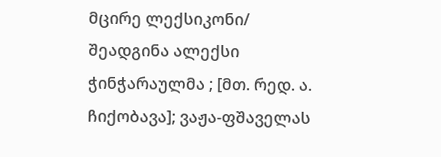მცირე ლექსიკონი/ შეადგინა ალექსი ჭინჭარაულმა ; [მთ. რედ. ა. ჩიქობავა]; ვაჟა-ფშაველას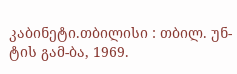კაბინეტი.თბილისი : თბილ. უნ-ტის გამ-ბა, 1969.